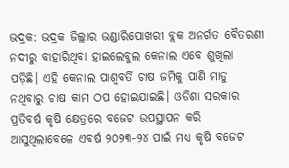ଭଦ୍ରକ: ଭଦ୍ରକ ଜିଲ୍ଲାର ଭଣ୍ଡାରିପୋଖରୀ ବ୍ଲକ ଅନର୍ଗତ ବୈତରଣୀ ନଦୀରୁ ବାହାରିଥିବା ହାଇଲେବୁଲ କେନାଲ ଏବେ ଶୁଖିଲା ପଡ଼ିଛି। ଏହି କେନାଲ ପାଶ୍ୱବର୍ତି ଚାଷ ଜମିକୁ ପାଣି ମାଡୁ ନଥିବାରୁ ଚାଷ କାମ ଠପ ହୋଇଯାଇଛି। ଓଡିଶା ସରକାର ପ୍ରତିବର୍ଷ କୃଷି କ୍ଷେତ୍ରରେ ବଜେଟ ଉପସ୍ଥାପନ କରି ଆସୁଥିଲାବେଳେ ଏବର୍ଷ ୨୦୨୩-୨୪ ପାଇଁ ମଧ୍ୟ କୃଷି ବଜେଟ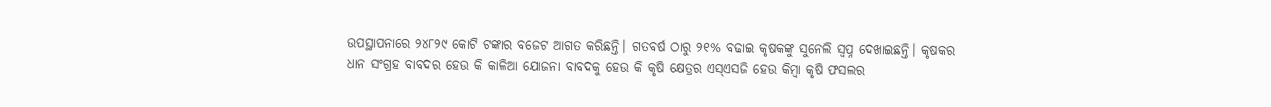ଉପସ୍ଥାପନାରେ ୨୪୮୨୯ କୋଟି ଟଙ୍କାର ବଜେଟ ଆଗତ କରିଛନ୍ତି। ଗତବର୍ଷ ଠାରୁ ୨୧% ବଢାଇ କୃଷକଙ୍କୁ ସୁନେଲି ସ୍ବପ୍ନ ଦେଖାଇଛନ୍ତି। କୃଷକର ଧାନ ସଂଗ୍ରହ ବାବଦର ହେଉ କି କାଳିଆ ଯୋଜନା ବାବଦକୁ ହେଉ କି କୃଷି କ୍ଷେତ୍ରର ଏସ୍ଏସଜି ହେଉ କିମ୍ବା କୃଷି ଫସଲର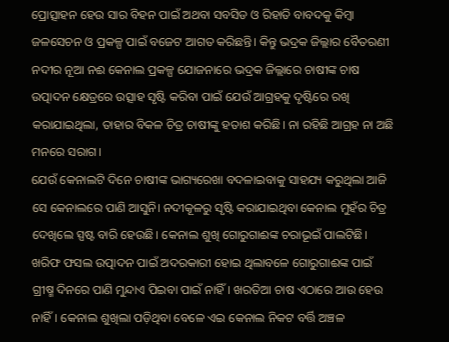ପ୍ରୋତ୍ସାହନ ହେଉ ସାର ବିହନ ପାଇଁ ଅଥବା ସବସିଡ ଓ ରିହାତି ବାବଦକୁ କିମ୍ବା ଜଳସେଚନ ଓ ପ୍ରକଳ୍ପ ପାଇଁ ବଜେଟ ଆଗତ କରିଛନ୍ତି। କିନ୍ତୁ ଭଦ୍ରକ ଜିଲ୍ଲାର ବୈତରଣୀ ନଦୀର ନୂଆ ନଈ କେନାଲ ପ୍ରକଳ୍ପ ଯୋଜନାରେ ଭଦ୍ରକ ଜିଲ୍ଲାରେ ଚାଷୀଙ୍କ ଚାଷ ଉତ୍ପାଦନ କ୍ଷେତ୍ରରେ ଉତ୍ସାହ ସୃଷ୍ଟି କରିବା ପାଇଁ ଯେଉଁ ଆଗ୍ରହକୁ ଦୃଷ୍ଟିରେ ରଖି କରାଯାଇଥିଲା, ତାହାର ବିକଳ ଚିତ୍ର ଚାଷୀଙ୍କୁ ହତାଶ କରିଛି। ନା ରହିଛି ଆଗ୍ରହ ନା ଅଛି ମନରେ ସରାଗ।
ଯେଉଁ କେନାଲଟି ଦିନେ ଚାଷୀଙ୍କ ଭାଗ୍ୟରେଖା ବଦଳାଇବାକୁ ସାହଯ୍ୟ କରୁଥିଲା ଆଜି ସେ କେନାଲରେ ପାଣି ଆସୁନି। ନଦୀକୂଳରୁ ସୃଷ୍ଟି କରାଯାଇଥିବା କେନାଲ ମୁହଁର ଚିତ୍ର ଦେଖିଲେ ସ୍ପଷ୍ଟ ବାରି ହେଉଛି। କେନାଲ ଶୁଖି ଗୋରୁଗାଈଙ୍କ ଚରାଭୂଇଁ ପାଲଟିଛି। ଖରିଫ ଫସଲ ଉତ୍ପାଦନ ପାଇଁ ଅଦରକାରୀ ହୋଇ ଥିଲାବଳେ ଗୋରୁଗାଈଙ୍କ ପାଇଁ ଗ୍ରୀଷ୍ମ ଦିନରେ ପାଣି ମୁନ୍ଦାଏ ପିଇବା ପାଇଁ ନାହିଁ। ଖରତିଆ ଚାଷ ଏଠାରେ ଆଉ ହେଉ ନାହିଁ। କେନାଲ ଶୁଖିଲା ପଡ଼ିଥିବା ବେଳେ ଏଇ କେନାଲ ନିକଟ ବର୍ତ୍ତି ଅଞ୍ଚଳ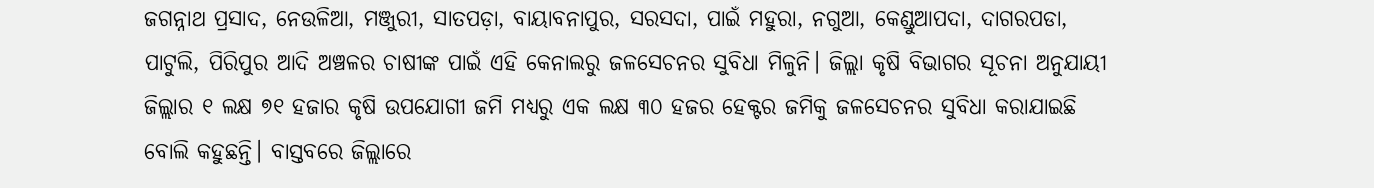ଜଗନ୍ନାଥ ପ୍ରସାଦ, ନେଉଳିଆ, ମଞ୍ଜୁରୀ, ସାତପଡ଼ା, ବାୟାବନାପୁର, ସରସଦା, ପାଇଁ ମହୁରା, ନଗୁଆ, କେଣ୍ଡୁଆପଦା, ଦାଗରପଡା, ପାଟୁଲି, ପିରିପୁର ଆଦି ଅଞ୍ଚଳର ଚାଷୀଙ୍କ ପାଇଁ ଏହି କେନାଲରୁ ଜଳସେଚନର ସୁବିଧା ମିଳୁନି। ଜିଲ୍ଲା କୃଷି ବିଭାଗର ସୂଚନା ଅନୁଯାୟୀ ଜିଲ୍ଲାର ୧ ଲକ୍ଷ ୭୧ ହଜାର କୃଷି ଉପଯୋଗୀ ଜମି ମଧ୍ୟରୁ ଏକ ଲକ୍ଷ ୩୦ ହଜର ହେକ୍ଟର ଜମିକୁ ଜଳସେଚନର ସୁବିଧା କରାଯାଇଛି ବୋଲି କହୁଛନ୍ତି। ବାସ୍ତବରେ ଜିଲ୍ଲାରେ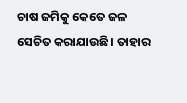ଚାଷ ଜମିକୁ କେତେ ଜଳ ସେଚିତ କରାଯାଉଛି। ତାହାର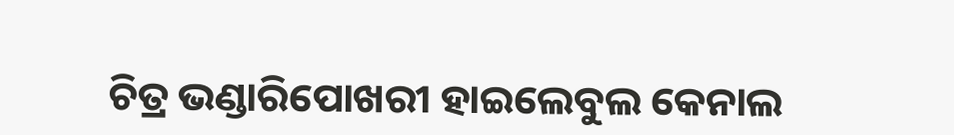ଚିତ୍ର ଭଣ୍ଡାରିପୋଖରୀ ହାଇଲେବୁଲ କେନାଲ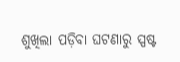ଶୁଖିଲା ପଡ଼ିବା ଘଟଣାରୁ ସ୍ପଷ୍ଟ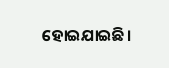ହୋଇଯାଇଛି।